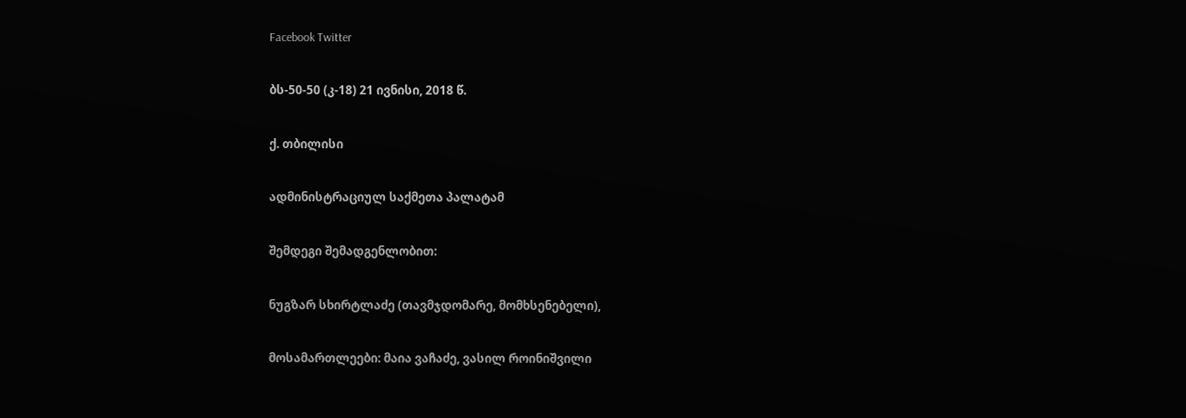Facebook Twitter

ბს-50-50 (კ-18) 21 ივნისი, 2018 წ.

ქ. თბილისი

ადმინისტრაციულ საქმეთა პალატამ

შემდეგი შემადგენლობით:

ნუგზარ სხირტლაძე (თავმჯდომარე, მომხსენებელი),

მოსამართლეები: მაია ვაჩაძე, ვასილ როინიშვილი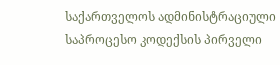საქართველოს ადმინისტრაციული საპროცესო კოდექსის პირველი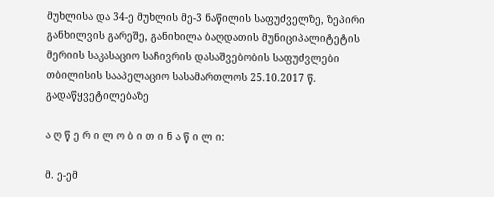მუხლისა და 34-ე მუხლის მე-3 ნაწილის საფუძველზე, ზეპირი განხილვის გარეშე, განიხილა ბაღდათის მუნიციპალიტეტის მერიის საკასაციო საჩივრის დასაშვებობის საფუძვლები თბილისის სააპელაციო სასამართლოს 25.10.2017 წ. გადაწყვეტილებაზე

ა ღ წ ე რ ი ლ ო ბ ი თ ი ნ ა წ ი ლ ი:

მ. ე-ემ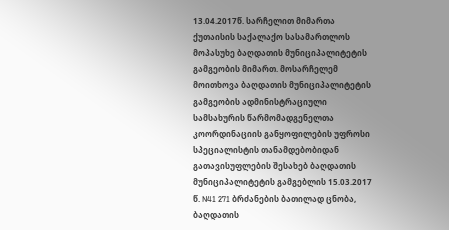13.04.2017წ. სარჩელით მიმართა ქუთაისის საქალაქო სასამართლოს მოპასუხე ბაღდათის მუნიციპალიტეტის გამგეობის მიმართ. მოსარჩელემ მოითხოვა ბაღდათის მუნიციპალიტეტის გამგეობის ადმინისტრაციული სამსახურის წარმომადგენელთა კოორდინაციის განყოფილების უფროსი სპეციალისტის თანამდებობიდან გათავისუფლების შესახებ ბაღდათის მუნიციპალიტეტის გამგებლის 15.03.2017 წ. N41 271 ბრძანების ბათილად ცნობა, ბაღდათის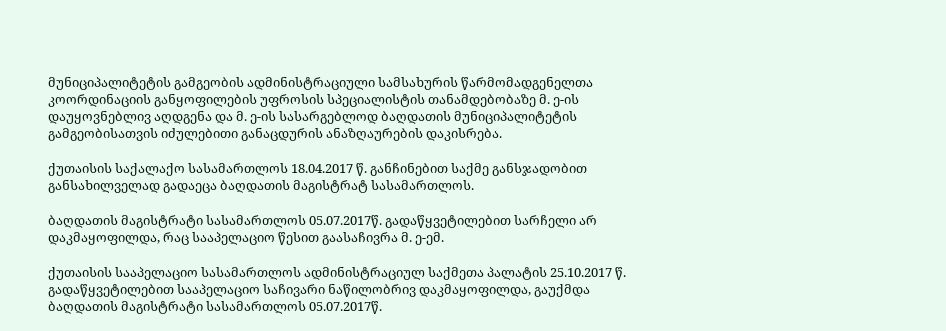მუნიციპალიტეტის გამგეობის ადმინისტრაციული სამსახურის წარმომადგენელთა კოორდინაციის განყოფილების უფროსის სპეციალისტის თანამდებობაზე მ. ე-ის დაუყოვნებლივ აღდგენა და მ. ე-ის სასარგებლოდ ბაღდათის მუნიციპალიტეტის გამგეობისათვის იძულებითი განაცდურის ანაზღაურების დაკისრება.

ქუთაისის საქალაქო სასამართლოს 18.04.2017 წ. განჩინებით საქმე განსჯადობით განსახილველად გადაეცა ბაღდათის მაგისტრატ სასამართლოს.

ბაღდათის მაგისტრატი სასამართლოს 05.07.2017წ. გადაწყვეტილებით სარჩელი არ დაკმაყოფილდა, რაც სააპელაციო წესით გაასაჩივრა მ. ე-ემ.

ქუთაისის სააპელაციო სასამართლოს ადმინისტრაციულ საქმეთა პალატის 25.10.2017 წ. გადაწყვეტილებით სააპელაციო საჩივარი ნაწილობრივ დაკმაყოფილდა, გაუქმდა ბაღდათის მაგისტრატი სასამართლოს 05.07.2017წ.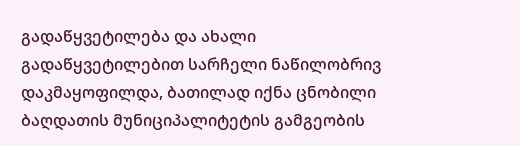გადაწყვეტილება და ახალი გადაწყვეტილებით სარჩელი ნაწილობრივ დაკმაყოფილდა, ბათილად იქნა ცნობილი ბაღდათის მუნიციპალიტეტის გამგეობის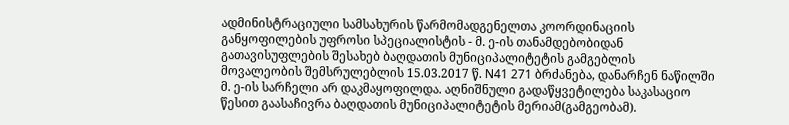ადმინისტრაციული სამსახურის წარმომადგენელთა კოორდინაციის განყოფილების უფროსი სპეციალისტის - მ. ე-ის თანამდებობიდან გათავისუფლების შესახებ ბაღდათის მუნიციპალიტეტის გამგებლის მოვალეობის შემსრულებლის 15.03.2017 წ. N41 271 ბრძანება, დანარჩენ ნაწილში მ. ე-ის სარჩელი არ დაკმაყოფილდა. აღნიშნული გადაწყვეტილება საკასაციო წესით გაასაჩივრა ბაღდათის მუნიციპალიტეტის მერიამ(გამგეობამ).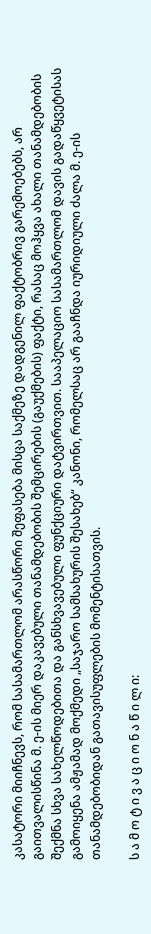კასატორი მიიჩნევს, რომ სასამართლომ არასწორი შეფასება მისცა საქმეზე დადგენილ ფაქტობრივ გარემოებებს, არ გაითვალისწინა მ. ე-ის მიერ დაკავებული თანამდებობის შემცირების (გაუქმების) ფაქტი, რასაც მოჰყვა ახალი თანამდებობის შექმნა სხვა სახელწოდებითა და განსხვავებული ფუნქციური დატვირთვით. სააპელაციო სასამართლომ დავის გადაწყვეტისას გამოიყენა ამჟამად მოქმედი „საჯარო სამსახურის შესახებ“ კანონი, რომელსაც არ გააჩნდა იურიდიული ძალა მ. ე-ის თანამდებობიდან გათავისუფლების მომენტისათვის.

ს ა მ ო ტ ი ვ ა ც ი ო ნ ა წ ი ლ ი: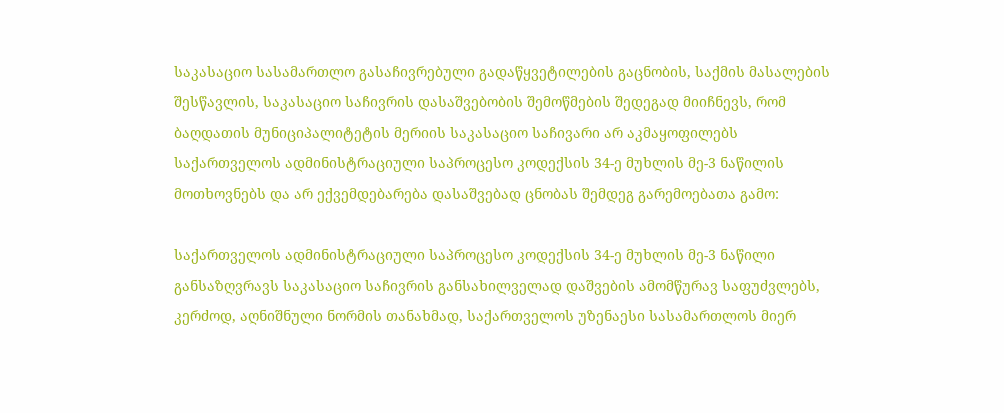საკასაციო სასამართლო გასაჩივრებული გადაწყვეტილების გაცნობის, საქმის მასალების შესწავლის, საკასაციო საჩივრის დასაშვებობის შემოწმების შედეგად მიიჩნევს, რომ ბაღდათის მუნიციპალიტეტის მერიის საკასაციო საჩივარი არ აკმაყოფილებს საქართველოს ადმინისტრაციული საპროცესო კოდექსის 34-ე მუხლის მე-3 ნაწილის მოთხოვნებს და არ ექვემდებარება დასაშვებად ცნობას შემდეგ გარემოებათა გამო:

საქართველოს ადმინისტრაციული საპროცესო კოდექსის 34-ე მუხლის მე-3 ნაწილი განსაზღვრავს საკასაციო საჩივრის განსახილველად დაშვების ამომწურავ საფუძვლებს, კერძოდ, აღნიშნული ნორმის თანახმად, საქართველოს უზენაესი სასამართლოს მიერ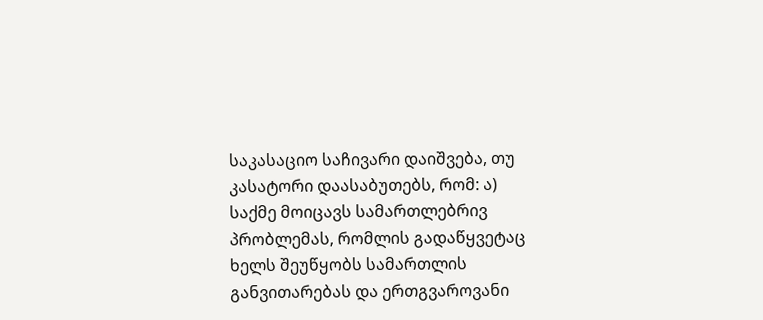საკასაციო საჩივარი დაიშვება, თუ კასატორი დაასაბუთებს, რომ: ა) საქმე მოიცავს სამართლებრივ პრობლემას, რომლის გადაწყვეტაც ხელს შეუწყობს სამართლის განვითარებას და ერთგვაროვანი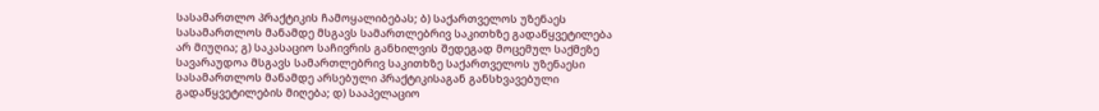სასამართლო პრაქტიკის ჩამოყალიბებას; ბ) საქართველოს უზენაეს სასამართლოს მანამდე მსგავს სამართლებრივ საკითხზე გადაწყვეტილება არ მიუღია; გ) საკასაციო საჩივრის განხილვის შედეგად მოცემულ საქმეზე სავარაუდოა მსგავს სამართლებრივ საკითხზე საქართველოს უზენაესი სასამართლოს მანამდე არსებული პრაქტიკისაგან განსხვავებული გადაწყვეტილების მიღება; დ) სააპელაციო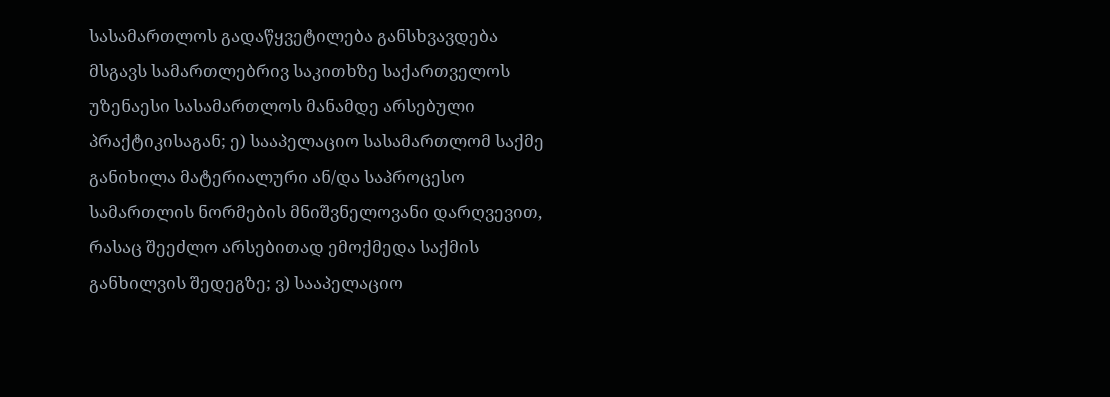სასამართლოს გადაწყვეტილება განსხვავდება მსგავს სამართლებრივ საკითხზე საქართველოს უზენაესი სასამართლოს მანამდე არსებული პრაქტიკისაგან; ე) სააპელაციო სასამართლომ საქმე განიხილა მატერიალური ან/და საპროცესო სამართლის ნორმების მნიშვნელოვანი დარღვევით, რასაც შეეძლო არსებითად ემოქმედა საქმის განხილვის შედეგზე; ვ) სააპელაციო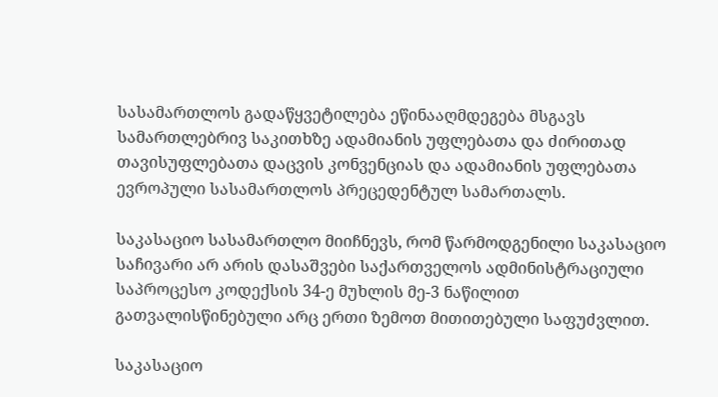სასამართლოს გადაწყვეტილება ეწინააღმდეგება მსგავს სამართლებრივ საკითხზე ადამიანის უფლებათა და ძირითად თავისუფლებათა დაცვის კონვენციას და ადამიანის უფლებათა ევროპული სასამართლოს პრეცედენტულ სამართალს.

საკასაციო სასამართლო მიიჩნევს, რომ წარმოდგენილი საკასაციო საჩივარი არ არის დასაშვები საქართველოს ადმინისტრაციული საპროცესო კოდექსის 34-ე მუხლის მე-3 ნაწილით გათვალისწინებული არც ერთი ზემოთ მითითებული საფუძვლით.

საკასაციო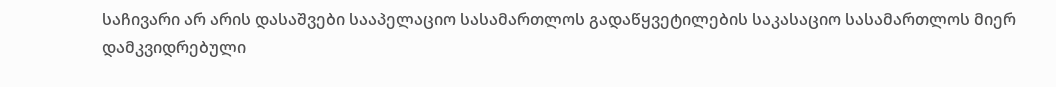საჩივარი არ არის დასაშვები სააპელაციო სასამართლოს გადაწყვეტილების საკასაციო სასამართლოს მიერ დამკვიდრებული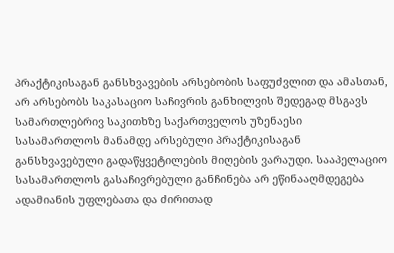პრაქტიკისაგან განსხვავების არსებობის საფუძვლით და ამასთან, არ არსებობს საკასაციო საჩივრის განხილვის შედეგად მსგავს სამართლებრივ საკითხზე საქართველოს უზენაესი სასამართლოს მანამდე არსებული პრაქტიკისაგან განსხვავებული გადაწყვეტილების მიღების ვარაუდი. სააპელაციო სასამართლოს გასაჩივრებული განჩინება არ ეწინააღმდეგება ადამიანის უფლებათა და ძირითად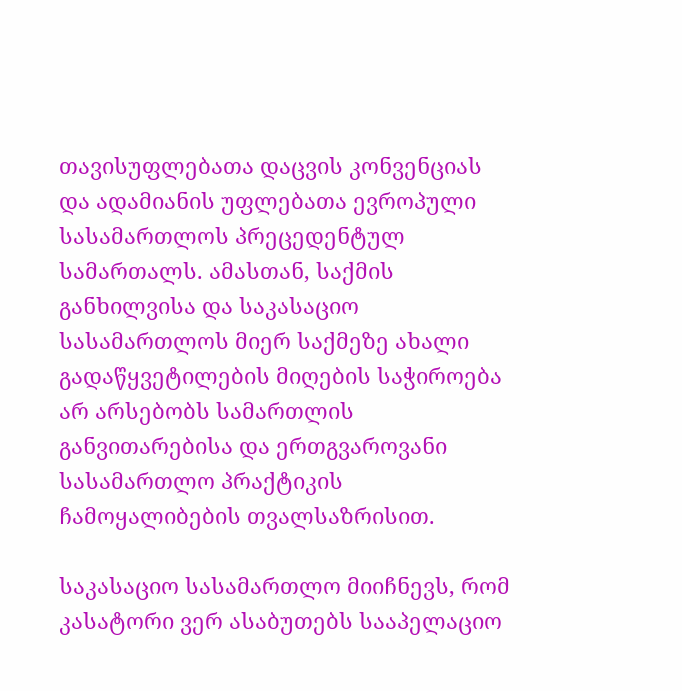თავისუფლებათა დაცვის კონვენციას და ადამიანის უფლებათა ევროპული სასამართლოს პრეცედენტულ სამართალს. ამასთან, საქმის განხილვისა და საკასაციო სასამართლოს მიერ საქმეზე ახალი გადაწყვეტილების მიღების საჭიროება არ არსებობს სამართლის განვითარებისა და ერთგვაროვანი სასამართლო პრაქტიკის ჩამოყალიბების თვალსაზრისით.

საკასაციო სასამართლო მიიჩნევს, რომ კასატორი ვერ ასაბუთებს სააპელაციო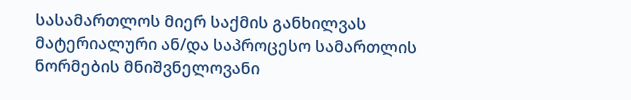სასამართლოს მიერ საქმის განხილვას მატერიალური ან/და საპროცესო სამართლის ნორმების მნიშვნელოვანი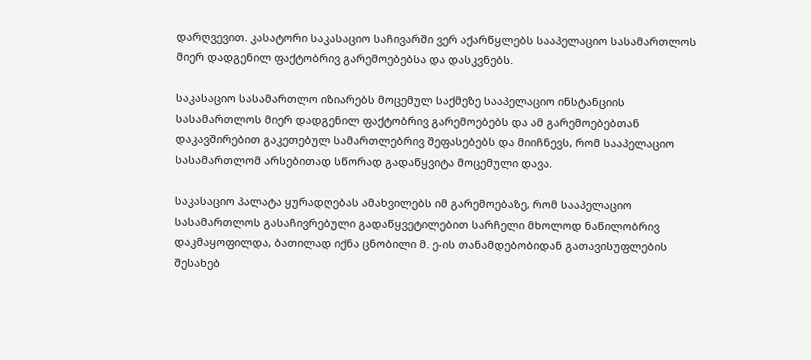დარღვევით. კასატორი საკასაციო საჩივარში ვერ აქარწყლებს სააპელაციო სასამართლოს მიერ დადგენილ ფაქტობრივ გარემოებებსა და დასკვნებს.

საკასაციო სასამართლო იზიარებს მოცემულ საქმეზე სააპელაციო ინსტანციის სასამართლოს მიერ დადგენილ ფაქტობრივ გარემოებებს და ამ გარემოებებთან დაკავშირებით გაკეთებულ სამართლებრივ შეფასებებს და მიიჩნევს, რომ სააპელაციო სასამართლომ არსებითად სწორად გადაწყვიტა მოცემული დავა.

საკასაციო პალატა ყურადღებას ამახვილებს იმ გარემოებაზე, რომ სააპელაციო სასამართლოს გასაჩივრებული გადაწყვეტილებით სარჩელი მხოლოდ ნაწილობრივ დაკმაყოფილდა, ბათილად იქნა ცნობილი მ. ე-ის თანამდებობიდან გათავისუფლების შესახებ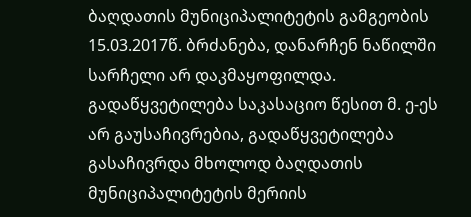ბაღდათის მუნიციპალიტეტის გამგეობის 15.03.2017წ. ბრძანება, დანარჩენ ნაწილში სარჩელი არ დაკმაყოფილდა. გადაწყვეტილება საკასაციო წესით მ. ე-ეს არ გაუსაჩივრებია, გადაწყვეტილება გასაჩივრდა მხოლოდ ბაღდათის მუნიციპალიტეტის მერიის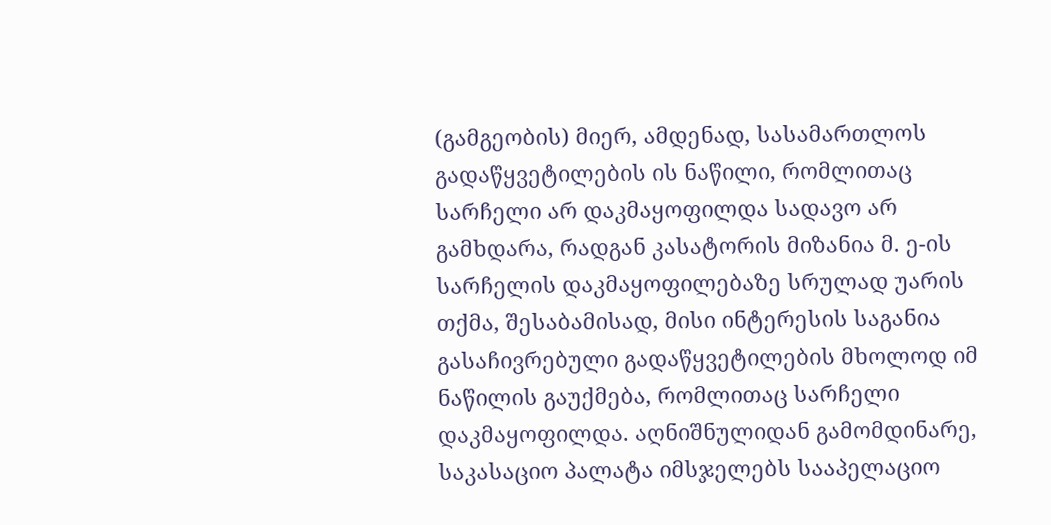(გამგეობის) მიერ, ამდენად, სასამართლოს გადაწყვეტილების ის ნაწილი, რომლითაც სარჩელი არ დაკმაყოფილდა სადავო არ გამხდარა, რადგან კასატორის მიზანია მ. ე-ის სარჩელის დაკმაყოფილებაზე სრულად უარის თქმა, შესაბამისად, მისი ინტერესის საგანია გასაჩივრებული გადაწყვეტილების მხოლოდ იმ ნაწილის გაუქმება, რომლითაც სარჩელი დაკმაყოფილდა. აღნიშნულიდან გამომდინარე, საკასაციო პალატა იმსჯელებს სააპელაციო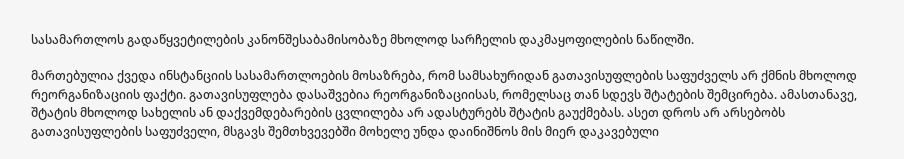სასამართლოს გადაწყვეტილების კანონშესაბამისობაზე მხოლოდ სარჩელის დაკმაყოფილების ნაწილში.

მართებულია ქვედა ინსტანციის სასამართლოების მოსაზრება, რომ სამსახურიდან გათავისუფლების საფუძველს არ ქმნის მხოლოდ რეორგანიზაციის ფაქტი. გათავისუფლება დასაშვებია რეორგანიზაციისას, რომელსაც თან სდევს შტატების შემცირება. ამასთანავე, შტატის მხოლოდ სახელის ან დაქვემდებარების ცვლილება არ ადასტურებს შტატის გაუქმებას. ასეთ დროს არ არსებობს გათავისუფლების საფუძველი, მსგავს შემთხვევებში მოხელე უნდა დაინიშნოს მის მიერ დაკავებული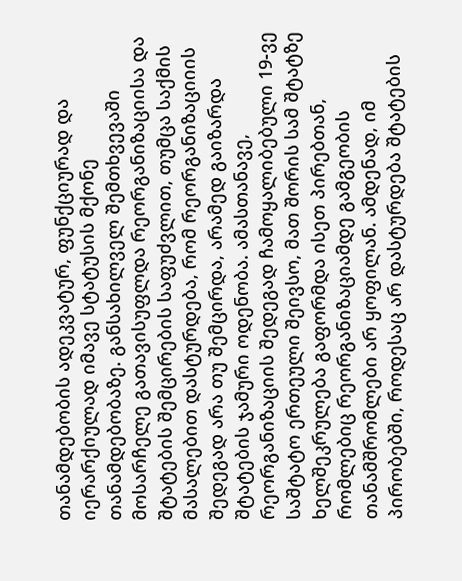თანამდებობის ადეკვატურ, ფუნქციურად და იერარქიულად იმავე სტატუსის მქონე თანამდებობაზე. განსახილველ შემთხვევაში მოსარჩელე გათავისუფლდა რეორგანიზაციისა და შტატების შემცირების საფუძვლით, თუმცა საქმის მასალებით დასტურდება, რომ რეორგანიზაციიის შედეგად არა თუ შემცირდა, არამედ გაიზარდა შტატების ჯამური ოდენობა. ამასთანავე, რეორგანიზაციის შედეგად ჩამოყალიბებული 19-ვე საშტატო ერთეული შეივსო, მათ შორის სამ შტატზე ხელშეკრულება გაფორმდა ისეთ პირებთან, რომლებიც რეორგანიზაციამდე გამგეობის თანამშრომლები არ ყოფილან. ამდენად, იმ პირობებში, როდესაც არ დასტურდება შტატების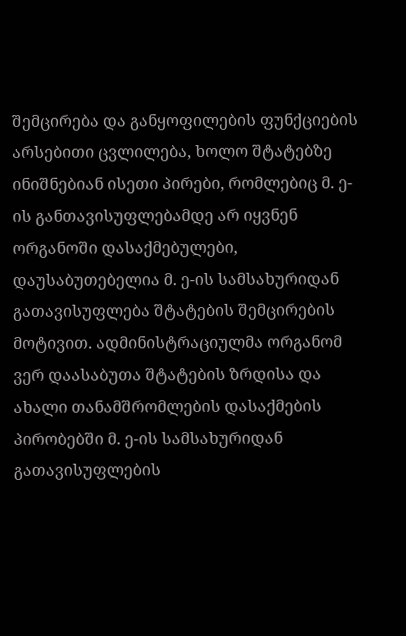შემცირება და განყოფილების ფუნქციების არსებითი ცვლილება, ხოლო შტატებზე ინიშნებიან ისეთი პირები, რომლებიც მ. ე-ის განთავისუფლებამდე არ იყვნენ ორგანოში დასაქმებულები, დაუსაბუთებელია მ. ე-ის სამსახურიდან გათავისუფლება შტატების შემცირების მოტივით. ადმინისტრაციულმა ორგანომ ვერ დაასაბუთა შტატების ზრდისა და ახალი თანამშრომლების დასაქმების პირობებში მ. ე-ის სამსახურიდან გათავისუფლების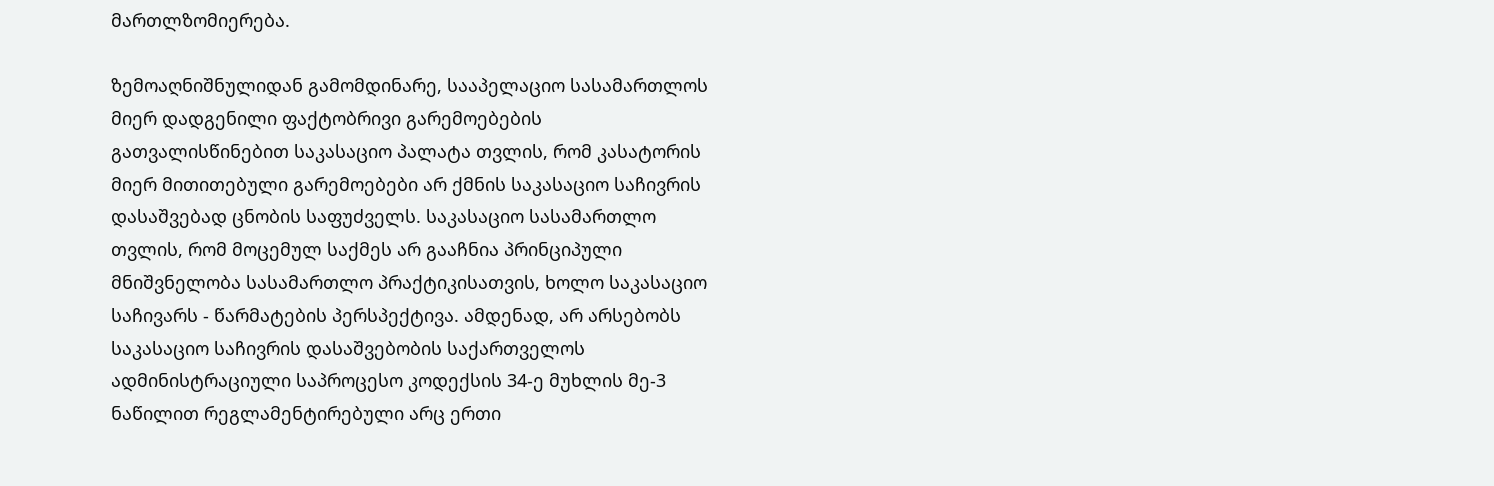მართლზომიერება.

ზემოაღნიშნულიდან გამომდინარე, სააპელაციო სასამართლოს მიერ დადგენილი ფაქტობრივი გარემოებების გათვალისწინებით საკასაციო პალატა თვლის, რომ კასატორის მიერ მითითებული გარემოებები არ ქმნის საკასაციო საჩივრის დასაშვებად ცნობის საფუძველს. საკასაციო სასამართლო თვლის, რომ მოცემულ საქმეს არ გააჩნია პრინციპული მნიშვნელობა სასამართლო პრაქტიკისათვის, ხოლო საკასაციო საჩივარს - წარმატების პერსპექტივა. ამდენად, არ არსებობს საკასაციო საჩივრის დასაშვებობის საქართველოს ადმინისტრაციული საპროცესო კოდექსის 34-ე მუხლის მე-3 ნაწილით რეგლამენტირებული არც ერთი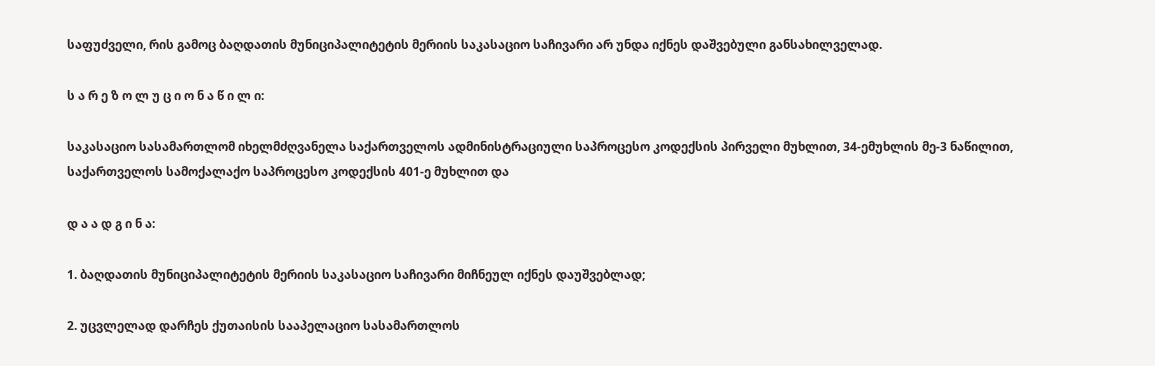საფუძველი, რის გამოც ბაღდათის მუნიციპალიტეტის მერიის საკასაციო საჩივარი არ უნდა იქნეს დაშვებული განსახილველად.

ს ა რ ე ზ ო ლ უ ც ი ო ნ ა წ ი ლ ი:

საკასაციო სასამართლომ იხელმძღვანელა საქართველოს ადმინისტრაციული საპროცესო კოდექსის პირველი მუხლით, 34-ემუხლის მე-3 ნაწილით, საქართველოს სამოქალაქო საპროცესო კოდექსის 401-ე მუხლით და

დ ა ა დ გ ი ნ ა:

1. ბაღდათის მუნიციპალიტეტის მერიის საკასაციო საჩივარი მიჩნეულ იქნეს დაუშვებლად;

2. უცვლელად დარჩეს ქუთაისის სააპელაციო სასამართლოს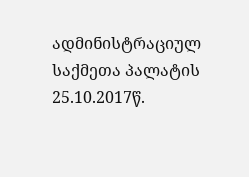ადმინისტრაციულ საქმეთა პალატის 25.10.2017წ.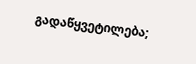გადაწყვეტილება;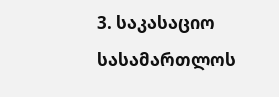3. საკასაციო სასამართლოს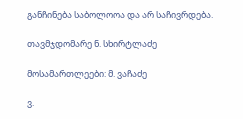განჩინება საბოლოოა და არ საჩივრდება.

თავმჯდომარე ნ. სხირტლაძე

მოსამართლეები: მ. ვაჩაძე

ვ.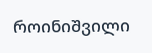როინიშვილი